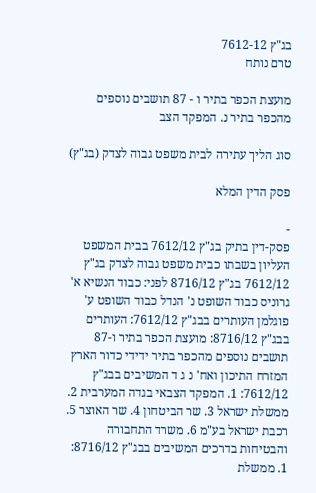בג"ץ 7612-12
טרם נותח

מועצת הכפר בתיר ו - 87 תושבים נוספים מהכפר בתיר נ. המפקד הצב

סוג הליך עתירה לבית משפט גבוה לצדק (בג"ץ)

פסק הדין המלא

-
פסק-דין בתיק בג"ץ 7612/12 בבית המשפט העליון בשבתו כבית משפט גבוה לצדק בג"ץ 7612/12 בג"ץ 8716/12 לפני: כבוד הנשיא א' גרוניס כבוד השופט נ' הנדל כבוד השופט ע' פוגלמן העותרים בבג"ץ 7612/12: העותרים בבג"ץ 8716/12: מועצת הכפר בתיר ו-87 תושבים נוספים מהכפר בתיר ידידי כדור הארץ המזרח התיכון ואח' נ ג ד המשיבים בבג"ץ 7612/12: 1. המפקד הצבאי בגדה המערבית 2. ממשלת ישראל 3. שר הביטחון 4. שר האוצר 5. רכבת ישראל בע"מ 6. משרד התחבורה והבטיחות בדרכים המשיבים בבג"ץ 8716/12: 1. ממשלת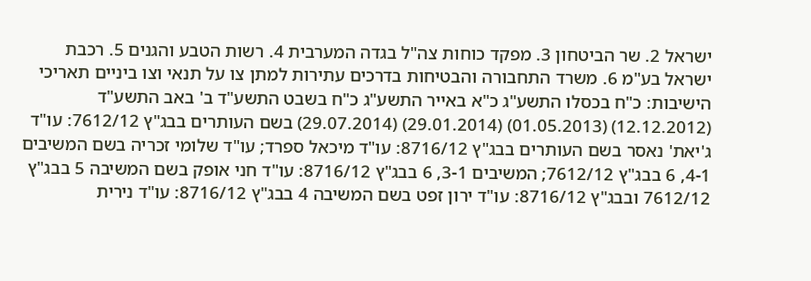ישראל 2. שר הביטחון 3. מפקד כוחות צה"ל בגדה המערבית 4. רשות הטבע והגנים 5. רכבת ישראל בע"מ 6. משרד התחבורה והבטיחות בדרכים עתירות למתן צו על תנאי וצו ביניים תאריכי הישיבות: כ"ח בכסלו התשע"ג כ"א באייר התשע"ג כ"ח בשבט התשע"ד ב' באב התשע"ד (12.12.2012) (01.05.2013) (29.01.2014) (29.07.2014) בשם העותרים בבג"ץ 7612/12: עו"ד ג'יאת' נאסר בשם העותרים בבג"ץ 8716/12: עו"ד מיכאל ספרד; עו"ד שלומי זכריה בשם המשיבים 4-1, 6 בבג"ץ 7612/12; המשיבים 3-1, 6 בבג"ץ 8716/12: עו"ד חני אופק בשם המשיבה 5 בבג"ץ 7612/12 ובבג"ץ 8716/12: עו"ד ירון זפט בשם המשיבה 4 בבג"ץ 8716/12: עו"ד נירית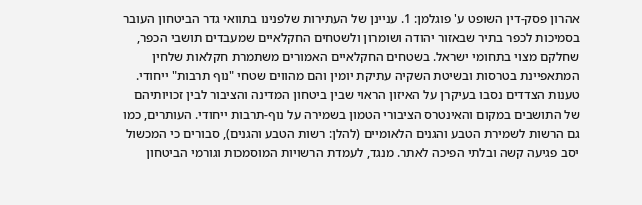אהרון פסק-דין השופט ע' פוגלמן: 1. עניינן של העתירות שלפנינו בתוואי גדר הביטחון העובר בסמיכות לכפר בתיר שבאזור יהודה ושומרון ולשטחים החקלאיים שמעבדים תושבי הכפר, שחלקם מצוי בתחומי ישראל. בשטחים החקלאיים האמורים משתמרת חקלאות שלחין המתאפיינת בטרסות ובשיטת השקיה עתיקת יומין והם מהווים שטחי "נוף תרבות" ייחודי. טענות הצדדים נסבו בעיקרן על האיזון הראוי שבין ביטחון המדינה והציבור לבין זכויותיהם של התושבים במקום והאינטרס הציבורי הטמון בשמירה על נוף-תרבות ייחודי. העותרים, כמו גם הרשות לשמירת הטבע והגנים הלאומיים (להלן: רשות הטבע והגנים), סבורים כי המכשול יסב פגיעה קשה ובלתי הפיכה לאתר. מנגד, לעמדת הרשויות המוסמכות וגורמי הביטחון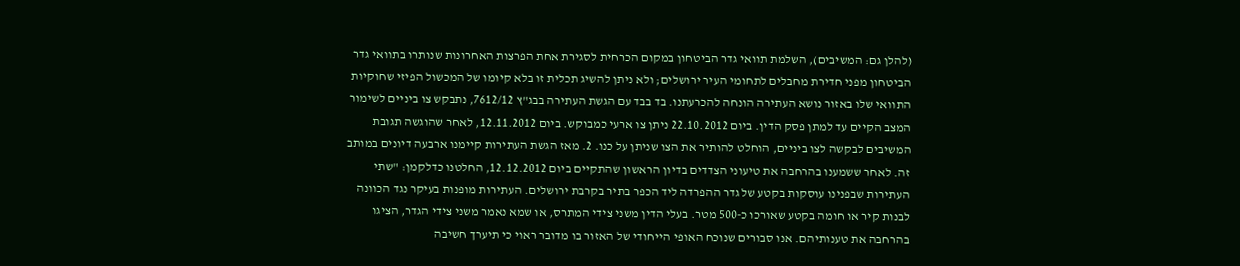(להלן גם: המשיבים), השלמת תוואי גדר הביטחון במקום הכרחית לסגירת אחת הפרצות האחרונות שנותרו בתוואי גדר הביטחון מפני חדירת מחבלים לתחומי העיר ירושלים; ולא ניתן להשיג תכלית זו בלא קיומו של המכשול הפיזי שחוקיות התוואי שלו באזור נושא העתירה הונחה להכרעתנו. בד בבד עם הגשת העתירה בבג"ץ 7612/12, נתבקש צו ביניים לשימור המצב הקיים עד למתן פסק הדין. ביום 22.10.2012 ניתן צו ארעי כמבוקש. ביום 12.11.2012, לאחר שהוגשה תגובת המשיבים לבקשה לצו ביניים, הוחלט להותיר את הצו שניתן על כנו. 2. מאז הגשת העתירות קיימנו ארבעה דיונים במותב זה. לאחר ששמענו בהרחבה את טיעוני הצדדים בדיון הראשון שהתקיים ביום 12.12.2012, החלטנו כדלקמן: "שתי העתירות שבפנינו עוסקות בקטע של גדר ההפרדה ליד הכפר בתיר בקרבת ירושלים. העתירות מופנות בעיקר נגד הכוונה לבנות קיר או חומה בקטע שאורכו כ-500 מטר. בעלי הדין משני צידי המתרס, או שמא נאמר משני צידי הגדר, הציגו בהרחבה את טענותיהם. אנו סבורים שנוכח האופי הייחודי של האזור בו מדובר ראוי כי תיערך חשיבה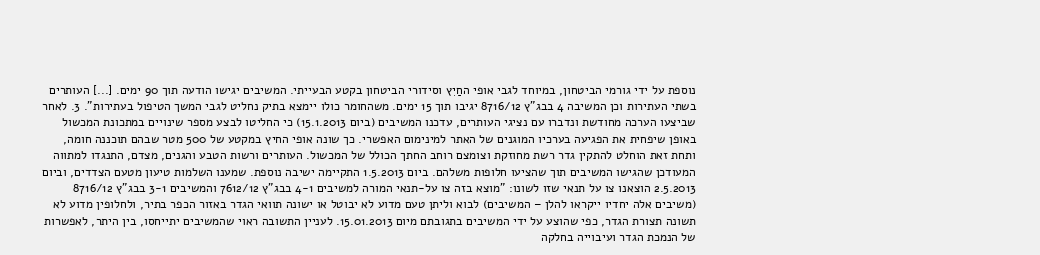נוספת על ידי גורמי הביטחון, במיוחד לגבי אופי החַיִץ וסידורי הביטחון בקטע הבעייתי. המשיבים יגישו הודעה תוך 90 ימים. [...] העותרים בשתי העתירות וכן המשיבה 4 בבג"ץ 8716/12 יגיבו תוך 15 ימים. משהחומר כולו יימצא בתיק נחליט לגבי המשך הטיפול בעתירות". 3. לאחר שביצעו הערכה מחודשת ונדברו עם נציגי העותרים, עדכנו המשיבים (ביום 15.1.2013) כי החליטו לבצע מספר שינויים במתכונת המכשול באופן שיפחית את הפגיעה בערכיו המוגנים של האתר למינימום האפשרי. כך שונה אופי החיץ במקטע של 500 מטר שבהם תוכננה חומה, ותחת זאת הוחלט להתקין גדר רשת מחוזקת וצומצם רוחב החתך הכולל של המכשול. העותרים ורשות הטבע והגנים, מצדם, התנגדו למתווה המעודכן שהגישו המשיבים תוך שהציעו חלופות משלהם. ביום 1.5.2013 התקיימה ישיבה נוספת. שמענו השלמות טיעון מטעם הצדדים, וביום 2.5.2013 הוצאנו צו על תנאי שזו לשונו: "מוצא בזה צו על-תנאי המורה למשיבים 4-1 בבג"ץ 7612/12 והמשיבים 3-1 בבג"ץ 8716/12 (משיבים אלה יחדיו ייקראו להלן – המשיבים) לבוא וליתן טעם מדוע לא יבוטל או ישונה תוואי הגדר באזור הכפר בתיר, ולחלופין מדוע לא תשונה תצורת הגדר, כפי שהוצע על ידי המשיבים בתגובתם מיום 15.01.2013. לעניין התשובה ראוי שהמשיבים יתייחסו, בין היתר, לאפשרות של הנמכת הגדר ועיבוייה בחלקה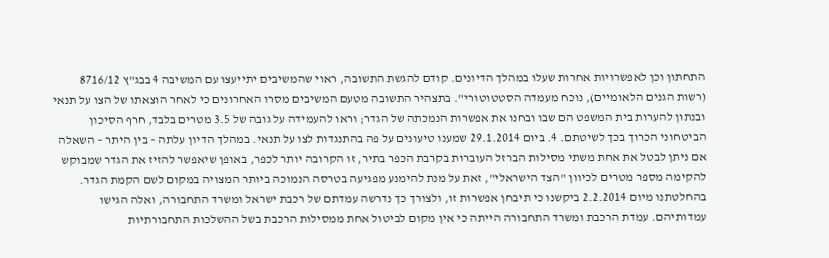התחתון וכן לאפשרויות אחרות שעלו במהלך הדיונים. קודם להגשת התשובה, ראוי שהמשיבים יתייעצו עם המשיבה 4 בבג"ץ 8716/12 (רשות הגנים הלאומיים), נוכח מעמדה הסטטוטורי". בתצהיר התשובה מטעם המשיבים מסרו האחרונים כי לאחר הוצאתו של הצו על תנאי ובנתון להערות בית המשפט הם שבו ובחנו את אפשרות הנמכתה של הגדר; וראו להעמידה על גובה של 3.5 מטרים בלבד, חרף הסיכון הביטחוני הכרוך בכך לשיטתם. 4. ביום 29.1.2014 שמענו טיעונים על פה בהתנגדות לצו על תנאי. במהלך הדיון עלתה – בין היתר – השאלה אם ניתן לבטל את אחת משתי מסילות הברזל העוברות בקרבת הכפר בתיר, זו הקרובה יותר לכפר, באופן שיאפשר להזיז את הגדר שמבוקש להקימה מספר מטרים לכיוון "הצד הישראלי", זאת על מנת להימנע מפגיעה בטרסה הנמוכה ביותר המצויה במקום לשם הקמת הגדר. בהחלטתנו מיום 2.2.2014 ביקשנו כי תיבחן אפשרות זו, ולצורך כך נדרשה עמדתם של רכבת ישראל ומשרד התחבורה, ואלה הגישו עמדותיהם. עמדת הרכבת ומשרד התחבורה הייתה כי אין מקום לביטול אחת ממסילות הרכבת בשל ההשלכות התחבורתיות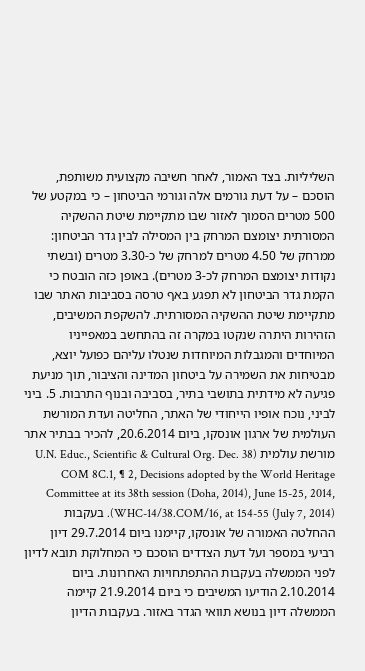השליליות. בצד האמור, לאחר חשיבה מקצועית משותפת, הוסכם – על דעת גורמים אלה וגורמי הביטחון – כי במקטע של 500 מטרים הסמוך לאזור שבו מתקיימת שיטת ההשקיה המסורתית יצומצם המרחק בין המסילה לבין גדר הביטחון: ממרחק של 4.50 מטרים למרחק של כ-3.30 מטרים (ובשתי נקודות יצומצם המרחק לכ-3 מטרים). באופן כזה הובטח כי הקמת גדר הביטחון לא תפגע באף טרסה בסביבות האתר שבו מתקיימת שיטת ההשקיה המסורתית. להשקפת המשיבים, הזהירות היתרה שנקטו במקרה זה בהתחשב במאפייניו המיוחדים והמגבלות המיוחדות שנטלו עליהם כפועל יוצא, מבטיחות את השמירה על ביטחון המדינה והציבור, תוך מניעת פגיעה לא מידתית בתושבי בתיר, בסביבה ובנוף התרבות. 5. ביני לביני, נוכח אופיו הייחודי של האתר, החליטה ועדת המורשת העולמית של ארגון אונסקו, ביום 20.6.2014, להכיר בבתיר אתר מורשת עולמית (U.N. Educ., Scientific & Cultural Org. Dec. 38 COM 8C.1, ¶ 2, Decisions adopted by the World Heritage Committee at its 38th session (Doha, 2014), June 15-25, 2014, WHC-14/38.COM/16, at 154-55 (July 7, 2014)). בעקבות ההחלטה האמורה של אונסקו, קיימנו ביום 29.7.2014 דיון רביעי במספר ועל דעת הצדדים הוסכם כי המחלוקת תובא לדיון לפני הממשלה בעקבות ההתפתחויות האחרונות. ביום 2.10.2014 הודיעו המשיבים כי ביום 21.9.2014 קיימה הממשלה דיון בנושא תוואי הגדר באזור. בעקבות הדיון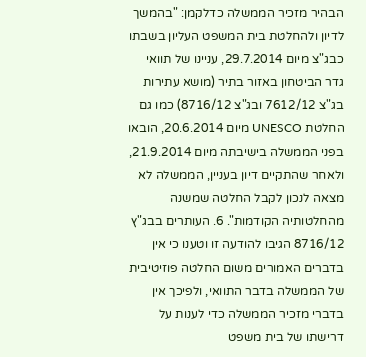הבהיר מזכיר הממשלה כדלקמן: "בהמשך לדיון ולהחלטת בית המשפט העליון בשבתו כבג"צ מיום 29.7.2014, עניינו של תוואי גדר הביטחון באזור בתיר (מושא עתירות בג"צ 7612/12 ובג"צ 8716/12) כמו גם החלטת UNESCO מיום 20.6.2014, הובאו בפני הממשלה בישיבתה מיום 21.9.2014, ולאחר שהתקיים דיון בעניין, הממשלה לא מצאה לנכון לקבל החלטה שמשנה מהחלטותיה הקודמות". 6. העותרים בבג"ץ 8716/12 הגיבו להודעה זו וטענו כי אין בדברים האמורים משום החלטה פוזיטיבית של הממשלה בדבר התוואי, ולפיכך אין בדברי מזכיר הממשלה כדי לענות על דרישתו של בית משפט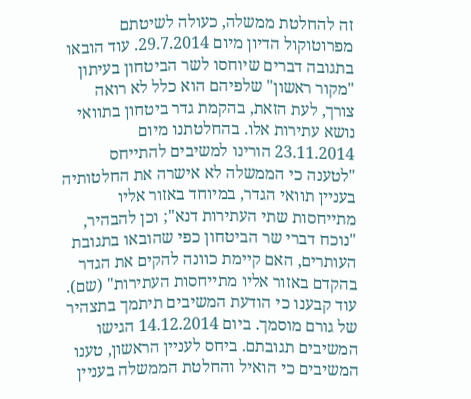זה להחלטת ממשלה, כעולה לשיטתם מפרוטוקול הדיון מיום 29.7.2014. עוד הובאו בתגובה דברים שיוחסו לשר הביטחון בעיתון "מקור ראשון" שלפיהם הוא כלל לא רואה צורך, לעת הזאת, בהקמת גדר ביטחון בתוואי נושא עתירות אלו. בהחלטתנו מיום 23.11.2014 הורינו למשיבים להתייחס "לטענה כי הממשלה לא אישרה את החלטותיה בעניין תוואי הגדר, במיוחד באזור אליו מתייחסות שתי העתירות דנא"; וכן להבהיר, "נוכח דברי שר הביטחון כפי שהובאו בתגובת העותרים, האם קיימת כוונה להקים את הגדר בהקדם באזור אליו מתייחסות העתירות" (שם). עוד קבענו כי הודעת המשיבים תיתמך בתצהיר של גורם מוסמך. ביום 14.12.2014 הגישו המשיבים תגובתם. ביחס לעניין הראשון, טענו המשיבים כי הואיל והחלטת הממשלה בעניין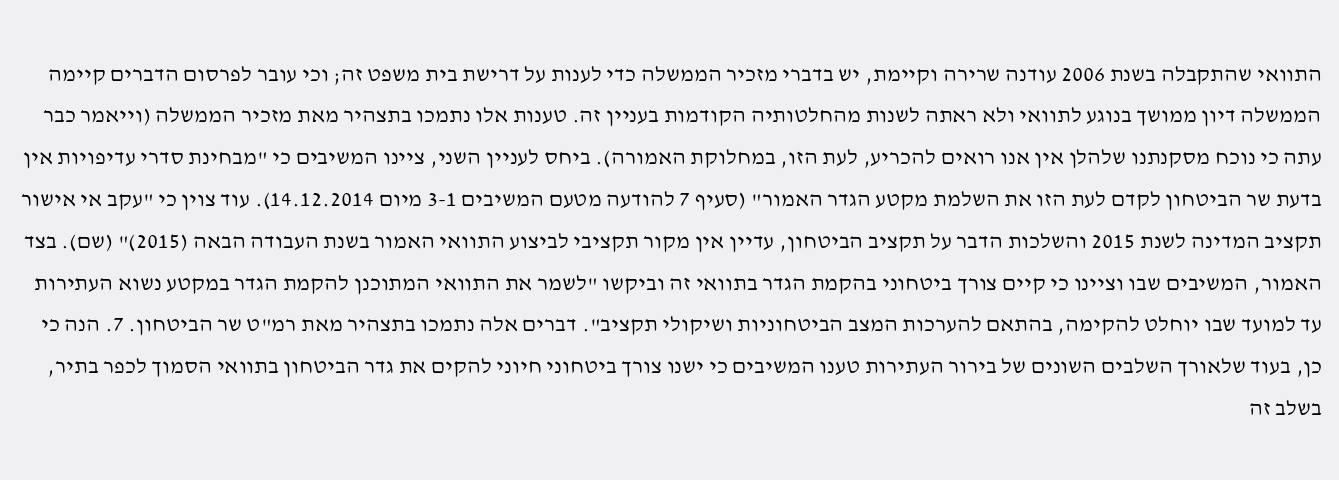התוואי שהתקבלה בשנת 2006 עודנה שרירה וקיימת, יש בדברי מזכיר הממשלה כדי לענות על דרישת בית משפט זה; וכי עובר לפרסום הדברים קיימה הממשלה דיון ממושך בנוגע לתוואי ולא ראתה לשנות מהחלטותיה הקודמות בעניין זה. טענות אלו נתמכו בתצהיר מאת מזכיר הממשלה (וייאמר כבר עתה כי נוכח מסקנתנו שלהלן אין אנו רואים להכריע, לעת הזו, במחלוקת האמורה). ביחס לעניין השני, ציינו המשיבים כי "מבחינת סדרי עדיפויות אין בדעת שר הביטחון לקדם לעת הזו את השלמת מקטע הגדר האמור" (סעיף 7 להודעה מטעם המשיבים 3-1 מיום 14.12.2014). עוד צוין כי "עקב אי אישור תקציב המדינה לשנת 2015 והשלכות הדבר על תקציב הביטחון, עדיין אין מקור תקציבי לביצוע התוואי האמור בשנת העבודה הבאה (2015)" (שם). בצד האמור, המשיבים שבו וציינו כי קיים צורך ביטחוני בהקמת הגדר בתוואי זה וביקשו "לשמר את התוואי המתוכנן להקמת הגדר במקטע נשוא העתירות עד למועד שבו יוחלט להקימה, בהתאם להערכות המצב הביטחוניות ושיקולי תקציב". דברים אלה נתמכו בתצהיר מאת רמ"ט שר הביטחון. 7. הנה כי כן, בעוד שלאורך השלבים השונים של בירור העתירות טענו המשיבים כי ישנו צורך ביטחוני חיוני להקים את גדר הביטחון בתוואי הסמוך לכפר בתיר, בשלב זה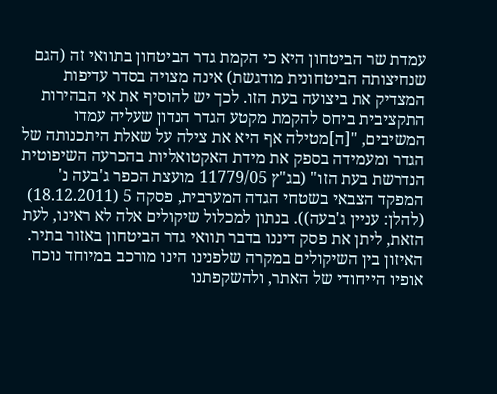עמדת שר הביטחון היא כי הקמת גדר הביטחון בתוואי זה (הגם שנחיצותה הביטחונית מודגשת) אינה מצויה בסדר עדיפות המצדיק את ביצועה בעת הזו. לכך יש להוסיף את אי הבהירות התקציבית ביחס להקמת מקטע הגדר הנדון שעליה עמדו המשיבים, "[ה]מטילה אף היא את צילה על שאלת היתכנותה של הגדר ומעמידה בספק את מידת האקטואליות בהכרעה השיפוטית הנדרשת בעת הזו" (בג"ץ 11779/05 מועצת הכפר ג'בעה נ' המפקד הצבאי בשטחי הגדה המערבית, פסקה 5 (18.12.2011) (להלן: עניין ג'בעה)). בנתון למכלול שיקולים אלה לא ראינו, לעת הזאת, ליתן את פסק דיננו בדבר תוואי גדר הביטחון באזור בתיר. האיזון בין השיקולים במקרה שלפנינו הינו מורכב במיוחד נוכח אופיו הייחודי של האתר, ולהשקפתנו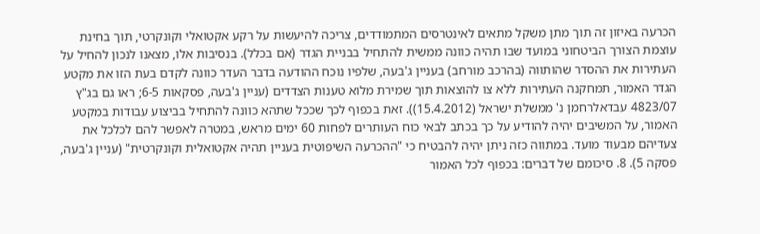הכרעה באיזון זה תוך מתן משקל מתאים לאינטרסים המתמודדים, צריכה להיעשות על רקע אקטואלי וקונקרטי, תוך בחינת עוצמת הצורך הביטחוני במועד שבו תהיה כוונה ממשית להתחיל בבניית הגדר (אם בכלל). בנסיבות אלו, מצאנו לנכון להחיל על העתירות את ההסדר שהותווה (בהרכב מורחב) בעניין ג'בעה, שלפיו נוכח ההודעה בדבר העדר כוונה לקדם בעת הזו את מקטע הגדר האמור, תמחקנה העתירות ללא צו להוצאות תוך שמירת מלוא טענות הצדדים (עניין ג'בעה, פסקאות 6-5; ראו גם בג"ץ 4823/07 עבדאלרחמן נ' ממשלת ישראל (15.4.2012)). זאת בכפוף לכך שככל שתהא כוונה להתחיל בביצוע עבודות במקטע האמור, על המשיבים יהיה להודיע על כך בכתב לבאי כוח העותרים לפחות 60 ימים מראש, במטרה לאפשר להם לכלכל את צעדיהם מבעוד מועד. במתווה כזה ניתן יהיה להבטיח כי "ההכרעה השיפוטית בעניין תהיה אקטואלית וקונקרטית" (עניין ג'בעה, פסקה 5). 8. סיכומם של דברים: בכפוף לכל האמור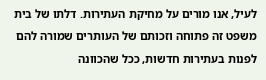לעיל, אנו מורים על מחיקת העתירות. דלתו של בית משפט זה פתוחה וזכותם של העותרים שמורה להם לפנות בעתירות חדשות, ככל שהכוונה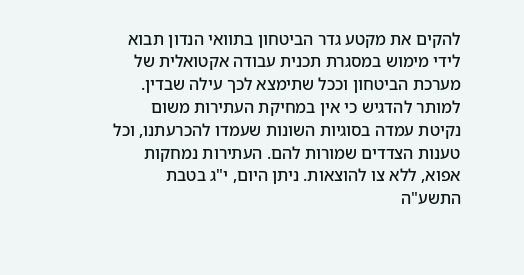להקים את מקטע גדר הביטחון בתוואי הנדון תבוא לידי מימוש במסגרת תכנית עבודה אקטואלית של מערכת הביטחון וככל שתימצא לכך עילה שבדין. למותר להדגיש כי אין במחיקת העתירות משום נקיטת עמדה בסוגיות השונות שעמדו להכרעתנו, וכל טענות הצדדים שמורות להם. העתירות נמחקות אפוא, ללא צו להוצאות. ניתן היום, י"ג בטבת התשע"ה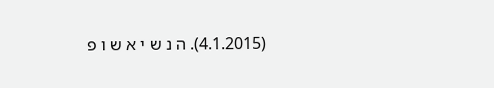(4.1.2015). ה נ ש י א ש ו פ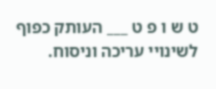ט ש ו פ ט ___ העותק כפוף לשינויי עריכה וניסוח.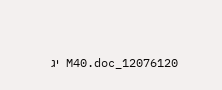12076120_M40.doc יג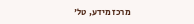מרכז מידע, טל'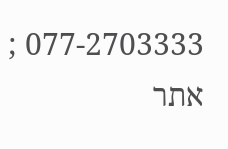077-2703333 ; אתר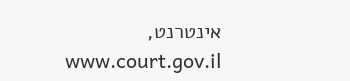אינטרנט, www.court.gov.il